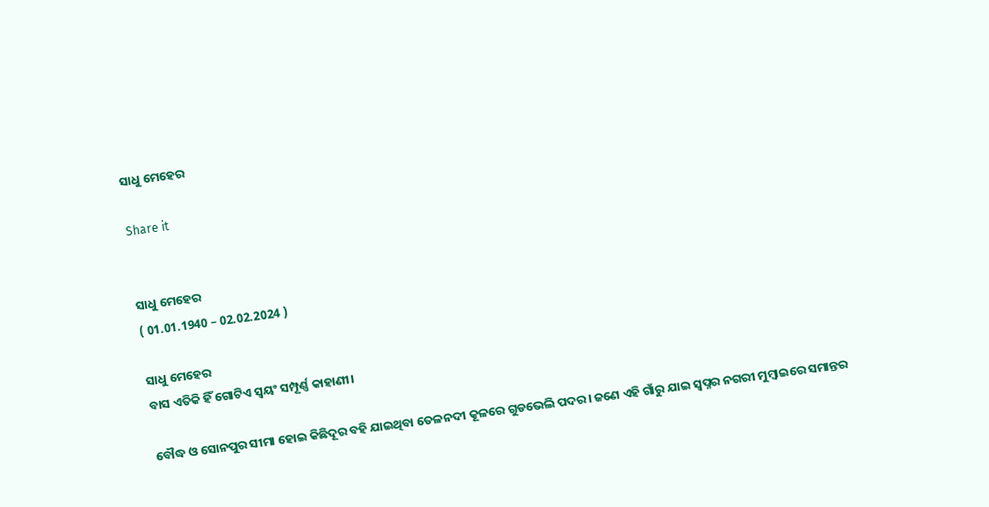ସାଧୁ ମେହେର

Share it


ସାଧୁ ମେହେର
( 01.01.1940 – 02.02.2024 )

ସାଧୁ ମେହେର
ବାସ ଏତିକି ହିଁ ଗୋଟିଏ ସ୍ୱୟଂ ସମ୍ପୂର୍ଣ୍ଣ କାହାଣୀ।

ବୌଦ୍ଧ ଓ ସୋନପୁର ସୀମା ହୋଇ କିଛିଦୂର ବହି ଯାଇଥିବା ତେଳନଦୀ କୂଳରେ ଗୁଡଭେଲି ପଦର। ଜଣେ ଏହି ଗାଁରୁ ଯାଇ ସ୍ୱପ୍ନର ନଗରୀ ମୁମ୍ବାଇରେ ସମାନ୍ତର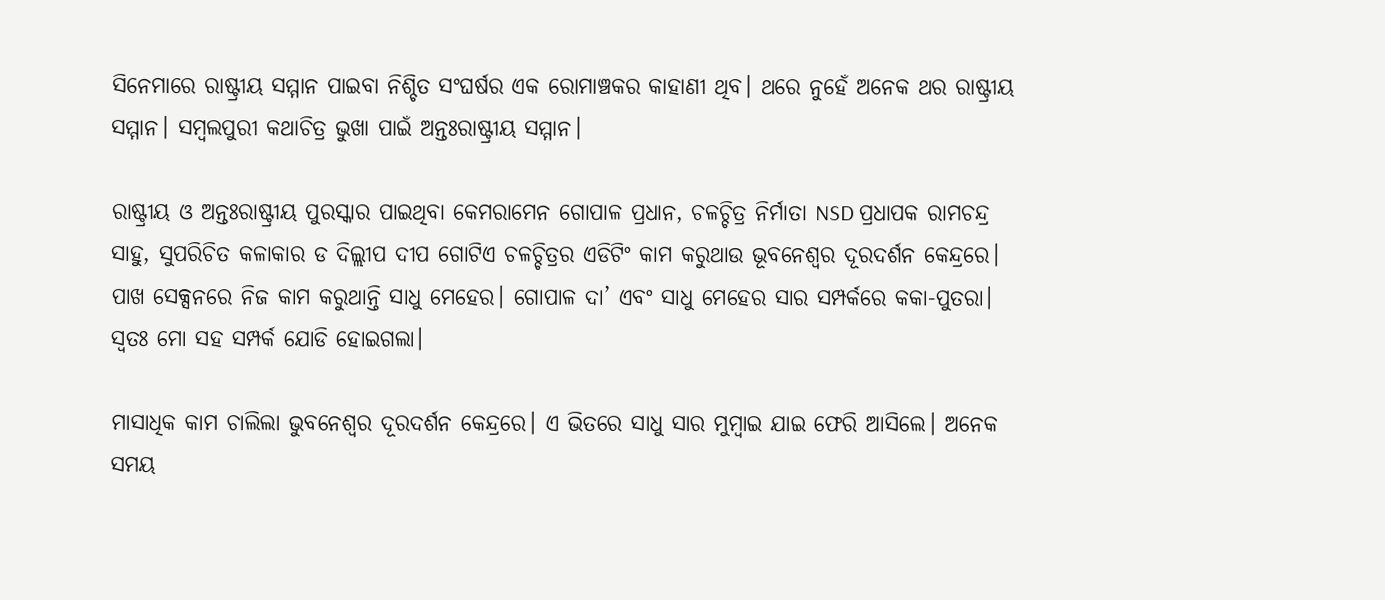ସିନେମାରେ ରାଷ୍ଟ୍ରୀୟ ସମ୍ମାନ ପାଇବା ନିଶ୍ଚିତ ସଂଘର୍ଷର ଏକ ରୋମାଞ୍ଚକର କାହାଣୀ ଥିବ। ଥରେ ନୁହେଁ ଅନେକ ଥର ରାଷ୍ଟ୍ରୀୟ ସମ୍ମାନ। ସମ୍ବଲପୁରୀ କଥାଚିତ୍ର ଭୁଖା ପାଇଁ ଅନ୍ତଃରାଷ୍ଟ୍ରୀୟ ସମ୍ମାନ।

ରାଷ୍ଟ୍ରୀୟ ଓ ଅନ୍ତଃରାଷ୍ଟ୍ରୀୟ ପୁରସ୍କାର ପାଇଥିବା କେମରାମେନ ଗୋପାଳ ପ୍ରଧାନ, ଚଳଚ୍ଚିତ୍ର ନିର୍ମାତା NSD ପ୍ରଧାପକ ରାମଚନ୍ଦ୍ର ସାହୁ, ସୁପରିଚିତ କଳାକାର ଡ ଦିଲ୍ଲୀପ ଦୀପ ଗୋଟିଏ ଚଳଚ୍ଚିତ୍ରର ଏଡିଟିଂ କାମ କରୁଥାଉ ଭୂବନେଶ୍ଵର ଦୂରଦର୍ଶନ କେନ୍ଦ୍ରରେ। ପାଖ ସେକ୍ସନରେ ନିଜ କାମ କରୁଥାନ୍ତି ସାଧୁ ମେହେର। ଗୋପାଳ ଦା’ ଏବଂ ସାଧୁ ମେହେର ସାର ସମ୍ପର୍କରେ କକା-ପୁତରା। ସ୍ୱତଃ ମୋ ସହ ସମ୍ପର୍କ ଯୋଡି ହୋଇଗଲା।

ମାସାଧିକ କାମ ଚାଲିଲା ଭୁବନେଶ୍ୱର ଦୂରଦର୍ଶନ କେନ୍ଦ୍ରରେ। ଏ ଭିତରେ ସାଧୁ ସାର ମୁମ୍ବାଇ ଯାଇ ଫେରି ଆସିଲେ। ଅନେକ ସମୟ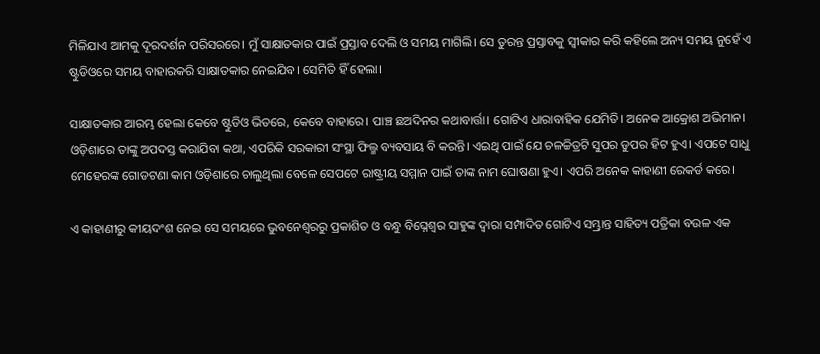ମିଳିଯାଏ ଆମକୁ ଦୂରଦର୍ଶନ ପରିସରରେ। ମୁଁ ସାକ୍ଷାତକାର ପାଇଁ ପ୍ରସ୍ତାବ ଦେଲି ଓ ସମୟ ମାଗିଲି। ସେ ତୁରନ୍ତ ପ୍ରସ୍ତାବକୁ ସ୍ଵୀକାର କରି କହିଲେ ଅନ୍ୟ ସମୟ ନୁହେଁ ଏ ଷ୍ଟୁଡିଓରେ ସମୟ ବାହାରକରି ସାକ୍ଷାତକାର ନେଇଯିବ। ସେମିତି ହିଁ ହେଲା।

ସାକ୍ଷାତକାର ଆରମ୍ଭ ହେଲା କେବେ ଷ୍ଟୁଡିଓ ଭିତରେ, କେବେ ବାହାରେ। ପାଞ୍ଚ ଛଅଦିନର କଥାବାର୍ତ୍ତା। ଗୋଟିଏ ଧାରାବାହିକ ଯେମିତି। ଅନେକ ଆକ୍ରୋଶ ଅଭିମାନ। ଓଡ଼ିଶାରେ ତାଙ୍କୁ ଅପଦସ୍ତ କରାଯିବା କଥା, ଏପରିକି ସରକାରୀ ସଂସ୍ଥା ଫିଲ୍ମ ବ୍ୟବସାୟ ବି କରନ୍ତି। ଏଇଥି ପାଇଁ ଯେ ଚଳଚ୍ଚିତ୍ରଟି ସୁପର ଡୁପର ହିଟ ହୁଏ। ଏପଟେ ସାଧୁ ମେହେରଙ୍କ ଗୋଡଟଣା କାମ ଓଡ଼ିଶାରେ ଚାଲୁଥିଲା ବେଳେ ସେପଟେ ରାଷ୍ଟ୍ରୀୟ ସମ୍ମାନ ପାଇଁ ତାଙ୍କ ନାମ ଘୋଷଣା ହୁଏ। ଏପରି ଅନେକ କାହାଣୀ ରେକର୍ଡ କରେ।

ଏ କାହାଣୀରୁ କୀୟଦଂଶ ନେଇ ସେ ସମୟରେ ଭୁବନେଶ୍ୱରରୁ ପ୍ରକାଶିତ ଓ ବନ୍ଧୁ ବିଘ୍ନେଶ୍ୱର ସାହୁଙ୍କ ଦ୍ୱାରା ସମ୍ପାଦିତ ଗୋଟିଏ ସମ୍ଭ୍ରାନ୍ତ ସାହିତ୍ୟ ପତ୍ରିକା ବଉଳ ଏକ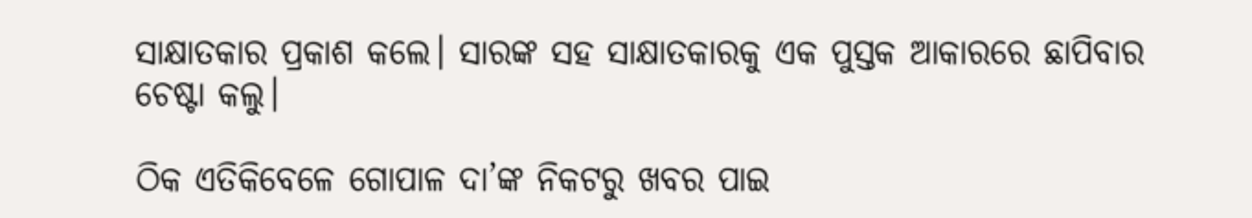ସାକ୍ଷାତକାର ପ୍ରକାଶ କଲେ। ସାରଙ୍କ ସହ ସାକ୍ଷାତକାରକୁ ଏକ ପୁସ୍ତକ ଆକାରରେ ଛାପିବାର ଚେଷ୍ଟା କଲୁ।

ଠିକ ଏତିକିବେଳେ ଗୋପାଳ ଦା’ଙ୍କ ନିକଟରୁ ଖବର ପାଇ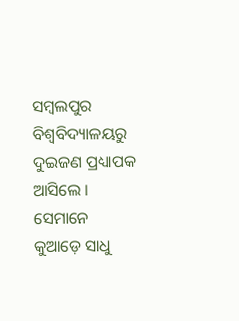ସମ୍ବଲପୁର ବିଶ୍ୱବିଦ୍ୟାଳୟରୁ ଦୁଇଜଣ ପ୍ରଧ୍ୟାପକ ଆସିଲେ । ସେମାନେ କୁଆଡ଼େ ସାଧୁ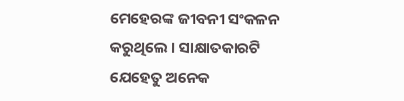ମେହେରଙ୍କ ଜୀବନୀ ସଂକଳନ କରୁଥିଲେ । ସାକ୍ଷାତକାରଟି ଯେହେତୁ ଅନେକ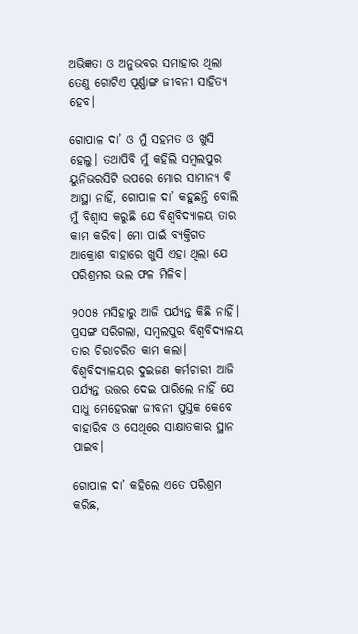ଅଭିଜ୍ଞତା ଓ ଅନୁଭବର ସମାହାର ଥିଲା ତେଣୁ ଗୋଟିଏ ପୂର୍ଣ୍ଣାଙ୍ଗ ଜୀବନୀ ସାହିତ୍ୟ ହେବ।

ଗୋପାଳ ଦା’ ଓ ମୁଁ ସହମତ ଓ ଖୁସି ହେଲୁ। ତଥାପିବି ମୁଁ କହିଲି ସମ୍ବଲପୁର ୟୁନିଭରସିଟି ଉପରେ ମୋର ସାମାନ୍ୟ ବି ଆସ୍ଥା ନାହିଁ, ଗୋପାଳ ଦା’ କହୁଛନ୍ତି ବୋଲି ମୁଁ ବିଶ୍ୱାସ କରୁଛି ଯେ ବିଶ୍ୱବିଦ୍ୟାଳୟ ତାର କାମ କରିବ। ମୋ ପାଇଁ ବ୍ୟକ୍ତିଗତ ଆକ୍ରୋଶ ବାହାରେ ଖୁସି ଏହା ଥିଲା ଯେ ପରିଶ୍ରମର ଭଲ ଫଳ ମିଳିବ।

୨୦୦୫ ମସିହାରୁ ଆଜି ପର୍ଯ୍ୟନ୍ତ କିଛି ନାହିଁ। ପ୍ରସଙ୍ଗ ସରିଗଲା, ସମ୍ବଲପୁର ବିଶ୍ଵବିଦ୍ୟାଳୟ ତାର ଚିରାଚରିତ କାମ କଲା। ବିଶ୍ଵବିଦ୍ୟାଳୟର ଦୁଇଜଣ କର୍ମଚାରୀ ଆଜି ପର୍ଯ୍ୟନ୍ତ ଉତ୍ତର ଦେଇ ପାରିଲେ ନାହିଁ ଯେ ସାଧୁ ମେହେରଙ୍କ ଜୀବନୀ ପୁସ୍ତକ କେବେ ବାହାରିବ ଓ ସେଥିରେ ସାକ୍ଷାତକାର ସ୍ଥାନ ପାଇବ।

ଗୋପାଳ ଦା’ କହିଲେ ଏତେ ପରିଶ୍ରମ କରିଛ,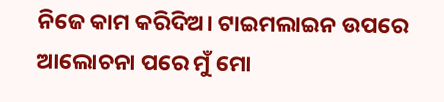ନିଜେ କାମ କରିଦିଅ। ଟାଇମଲାଇନ ଉପରେ ଆଲୋଚନା ପରେ ମୁଁ ମୋ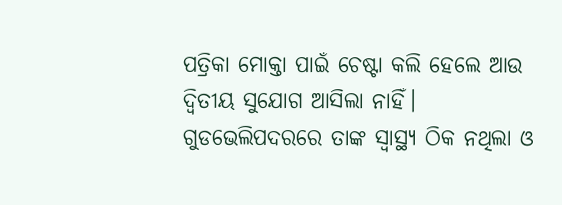ପତ୍ରିକା ମୋକ୍ତା ପାଇଁ ଚେଷ୍ଟା କଲି ହେଲେ ଆଉ ଦ୍ୱିତୀୟ ସୁଯୋଗ ଆସିଲା ନାହିଁ। ଗୁଡଭେଲିପଦରରେ ତାଙ୍କ ସ୍ୱାସ୍ଥ୍ୟ ଠିକ ନଥିଲା ଓ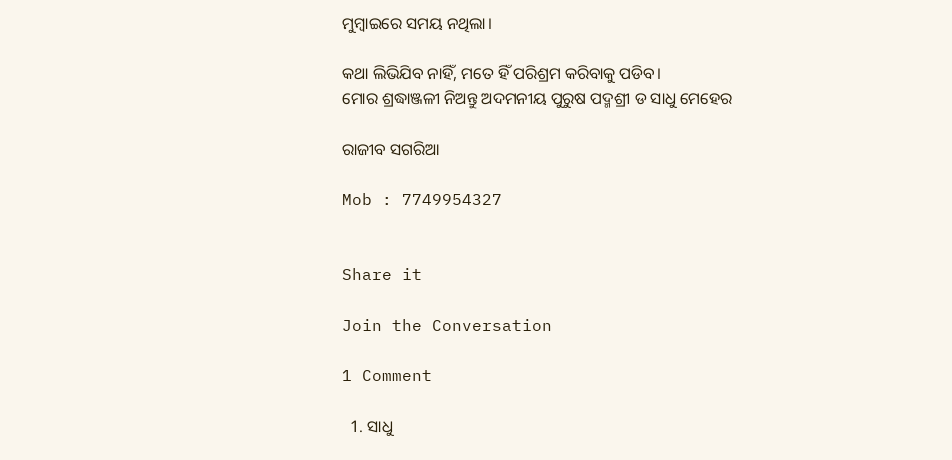ମୁମ୍ବାଇରେ ସମୟ ନଥିଲା।

କଥା ଲିଭିଯିବ ନାହିଁ, ମତେ ହିଁ ପରିଶ୍ରମ କରିବାକୁ ପଡିବ।
ମୋର ଶ୍ରଦ୍ଧାଞ୍ଜଳୀ ନିଅନ୍ତୁ ଅଦମନୀୟ ପୁରୁଷ ପଦ୍ମଶ୍ରୀ ଡ ସାଧୁ ମେହେର

ରାଜୀବ ସଗରିଆ

Mob : 7749954327


Share it

Join the Conversation

1 Comment

  1. ସାଧୁ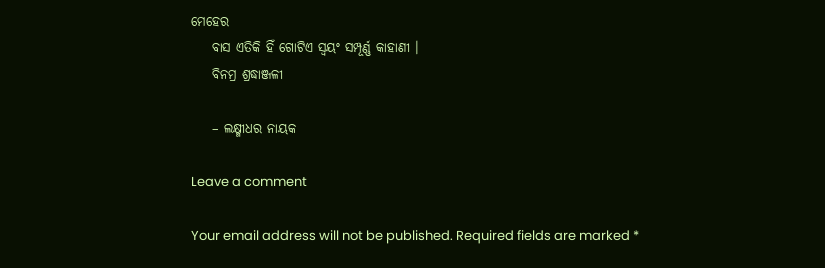ମେହେର
    ବାସ ଏତିକି ହିଁ ଗୋଟିଏ ସ୍ୱୟଂ ସମ୍ପୂର୍ଣ୍ଣ କାହାଣୀ ।
    ବିନମ୍ର ଶ୍ରଦ୍ଧାଞ୍ଜଳୀ

    – ଲକ୍ଷ୍ମୀଧର ନାୟକ

Leave a comment

Your email address will not be published. Required fields are marked *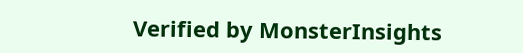Verified by MonsterInsights